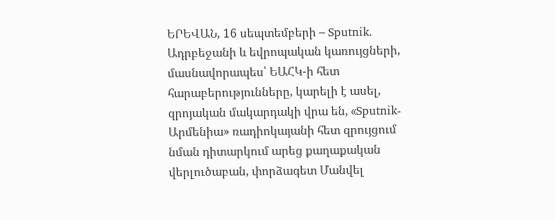ԵՐԵՎԱՆ, 16 սեպտեմբերի – Sputnik. Ադրբեջանի և եվրոպական կառույցների, մասնավորապես՝ ԵԱՀԿ-ի հետ հարաբերությունները, կարելի է ասել, զրոյական մակարդակի վրա են, «Sputnik-Արմենիա» ռադիոկայանի հետ զրույցում նման դիտարկում արեց քաղաքական վերլուծաբան, փորձագետ Մանվել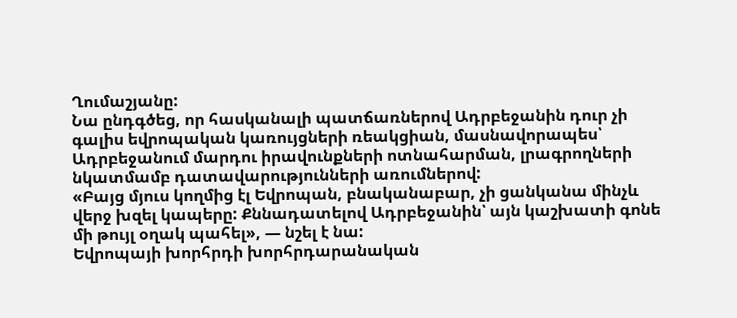Ղումաշյանը:
Նա ընդգծեց, որ հասկանալի պատճառներով Ադրբեջանին դուր չի գալիս եվրոպական կառույցների ռեակցիան, մասնավորապես՝ Ադրբեջանում մարդու իրավունքների ոտնահարման, լրագրողների նկատմամբ դատավարությունների առումներով:
«Բայց մյուս կողմից էլ Եվրոպան, բնականաբար, չի ցանկանա մինչև վերջ խզել կապերը: Քննադատելով Ադրբեջանին՝ այն կաշխատի գոնե մի թույլ օղակ պահել», — նշել է նա:
Եվրոպայի խորհրդի խորհրդարանական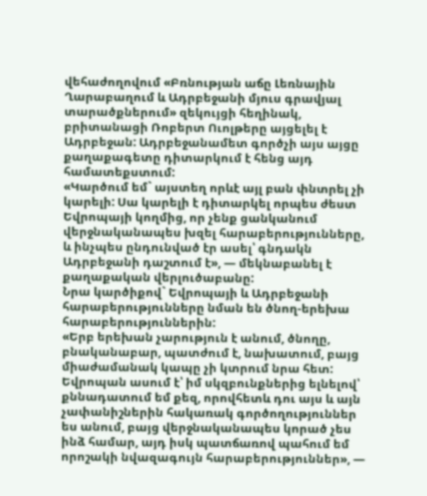վեհաժողովում «Բռնության աճը Լեռնային Ղարաբաղում և Ադրբեջանի մյուս գրավյալ տարածքներում» զեկույցի հեղինակ, բրիտանացի Ռոբերտ Ուոլթերը այցելել է Ադրբեջան: Ադրբեջանամետ գործչի այս այցը քաղաքագետը դիտարկում է հենց այդ համատեքստում:
«Կարծում եմ` այստեղ որևէ այլ բան փնտրել չի կարելի: Սա կարելի է դիտարկել որպես ժեստ Եվրոպայի կողմից, որ չենք ցանկանում վերջնականապես խզել հարաբերությունները, և ինչպես ընդունված էր ասել՝ գնդակն Ադրբեջանի դաշտում է», — մեկնաբանել է քաղաքական վերլուծաբանը:
Նրա կարծիքով` Եվրոպայի և Ադրբեջանի հարաբերությունները նման են ծնող-երեխա հարաբերություններին:
«Երբ երեխան չարություն է անում, ծնողը, բնականաբար, պատժում է, նախատում, բայց միաժամանակ կապը չի կտրում նրա հետ: Եվրոպան ասում է՝ իմ սկզբունքներից ելնելով՝ քննադատում եմ քեզ, որովհետև դու այս և այն չափանիշներին հակառակ գործողություններ ես անում, բայց վերջնականապես կորած չես ինձ համար, այդ իսկ պատճառով պահում եմ որոշակի նվազագույն հարաբերություններ», —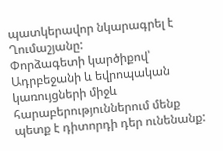պատկերավոր նկարագրել է Ղումաշյանը:
Փորձագետի կարծիքով՝ Ադրբեջանի և եվրոպական կառույցների միջև հարաբերություններում մենք պետք է դիտորդի դեր ունենանք: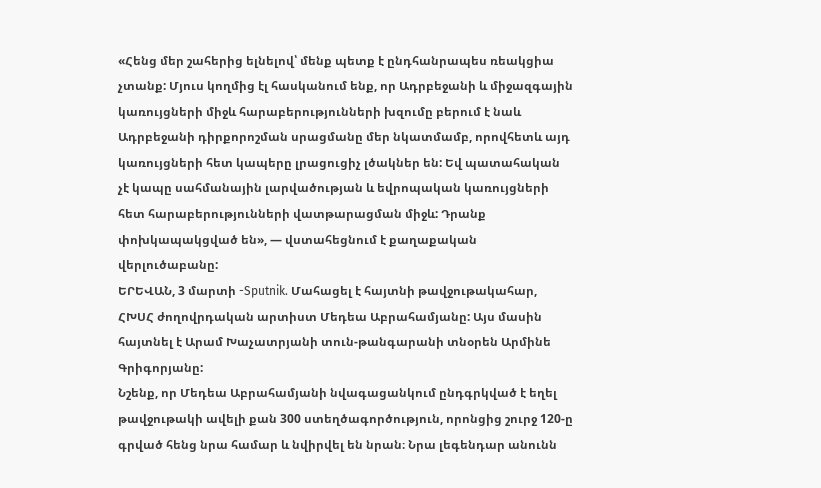«Հենց մեր շահերից ելնելով՝ մենք պետք է ընդհանրապես ռեակցիա չտանք: Մյուս կողմից էլ հասկանում ենք, որ Ադրբեջանի և միջազգային կառույցների միջև հարաբերությունների խզումը բերում է նաև Ադրբեջանի դիրքորոշման սրացմանը մեր նկատմամբ, որովհետև այդ կառույցների հետ կապերը լրացուցիչ լծակներ են: Եվ պատահական չէ կապը սահմանային լարվածության և եվրոպական կառույցների հետ հարաբերությունների վատթարացման միջև: Դրանք փոխկապակցված են», — վստահեցնում է քաղաքական վերլուծաբանը:
ԵՐԵՎԱՆ, 3 մարտի -Sputnik. Մահացել է հայտնի թավջութակահար, ՀԽՍՀ ժողովրդական արտիստ Մեդեա Աբրահամյանը: Այս մասին հայտնել է Արամ Խաչատրյանի տուն-թանգարանի տնօրեն Արմինե Գրիգորյանը:
Նշենք, որ Մեդեա Աբրահամյանի նվագացանկում ընդգրկված է եղել թավջութակի ավելի քան 300 ստեղծագործություն, որոնցից շուրջ 120-ը գրված հենց նրա համար և նվիրվել են նրան։ Նրա լեգենդար անունն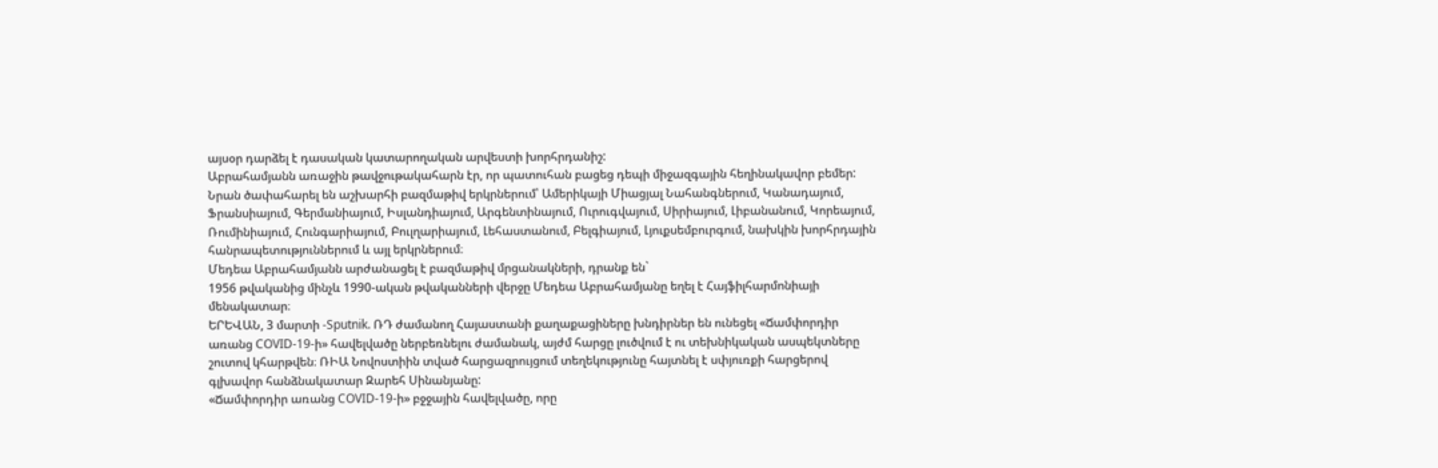այսօր դարձել է դասական կատարողական արվեստի խորհրդանիշ:
Աբրահամյանն առաջին թավջութակահարն էր, որ պատուհան բացեց դեպի միջազգային հեղինակավոր բեմեր:
Նրան ծափահարել են աշխարհի բազմաթիվ երկրներում՝ Ամերիկայի Միացյալ Նահանգներում, Կանադայում, Ֆրանսիայում, Գերմանիայում, Իսլանդիայում, Արգենտինայում, Ուրուգվայում, Սիրիայում, Լիբանանում, Կորեայում, Ռումինիայում, Հունգարիայում, Բուլղարիայում, Լեհաստանում, Բելգիայում, Լյուքսեմբուրգում, նախկին խորհրդային հանրապետություններում և այլ երկրներում։
Մեդեա Աբրահամյանն արժանացել է բազմաթիվ մրցանակների, դրանք են`
1956 թվականից մինչև 1990-ական թվականների վերջը Մեդեա Աբրահամյանը եղել է Հայֆիլհարմոնիայի մենակատար։
ԵՐԵՎԱՆ, 3 մարտի -Sputnik. ՌԴ ժամանող Հայաստանի քաղաքացիները խնդիրներ են ունեցել «Ճամփորդիր առանց COVID-19-ի» հավելվածը ներբեռնելու ժամանակ, այժմ հարցը լուծվում է ու տեխնիկական ասպեկտները շուտով կհարթվեն։ ՌԻԱ Նովոստիին տված հարցազրույցում տեղեկությունը հայտնել է սփյուռքի հարցերով գլխավոր հանձնակատար Զարեհ Սինանյանը:
«Ճամփորդիր առանց COVID-19-ի» բջջային հավելվածը, որը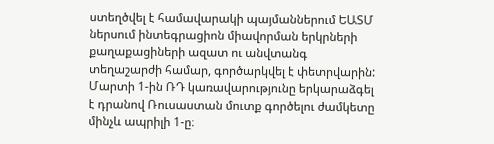ստեղծվել է համավարակի պայմաններում ԵԱՏՄ ներսում ինտեգրացիոն միավորման երկրների քաղաքացիների ազատ ու անվտանգ տեղաշարժի համար, գործարկվել է փետրվարին: Մարտի 1-ին ՌԴ կառավարությունը երկարաձգել է դրանով Ռուսաստան մուտք գործելու ժամկետը մինչև ապրիլի 1-ը։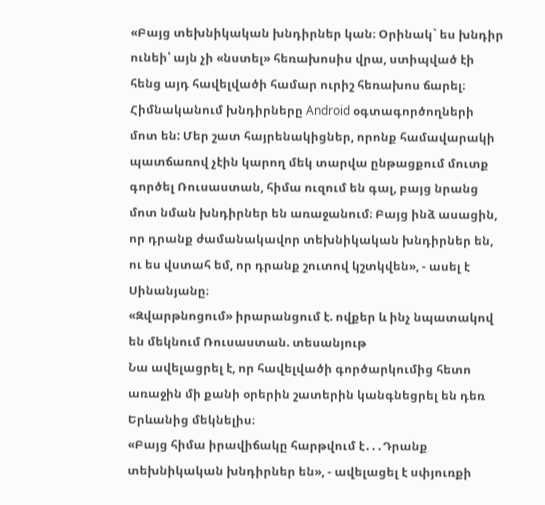«Բայց տեխնիկական խնդիրներ կան։ Օրինակ` ես խնդիր ունեի՝ այն չի «նստել» հեռախոսիս վրա, ստիպված էի հենց այդ հավելվածի համար ուրիշ հեռախոս ճարել։ Հիմնականում խնդիրները Android օգտագործողների մոտ են: Մեր շատ հայրենակիցներ, որոնք համավարակի պատճառով չէին կարող մեկ տարվա ընթացքում մուտք գործել Ռուսաստան, հիմա ուզում են գալ, բայց նրանց մոտ նման խնդիրներ են առաջանում։ Բայց ինձ ասացին, որ դրանք ժամանակավոր տեխնիկական խնդիրներ են, ու ես վստահ եմ, որ դրանք շուտով կշտկվեն», - ասել է Սինանյանը։
«Զվարթնոցում» իրարանցում է. ովքեր և ինչ նպատակով են մեկնում Ռուսաստան. տեսանյութ
Նա ավելացրել է, որ հավելվածի գործարկումից հետո առաջին մի քանի օրերին շատերին կանգնեցրել են դեռ Երևանից մեկնելիս։
«Բայց հիմա իրավիճակը հարթվում է․․․Դրանք տեխնիկական խնդիրներ են», - ավելացել է սփյուռքի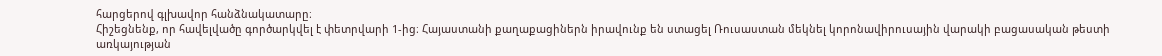հարցերով գլխավոր հանձնակատարը։
Հիշեցնենք, որ հավելվածը գործարկվել է փետրվարի 1-ից։ Հայաստանի քաղաքացիներն իրավունք են ստացել Ռուսաստան մեկնել կորոնավիրուսային վարակի բացասական թեստի առկայության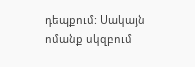դեպքում: Սակայն ոմանք սկզբում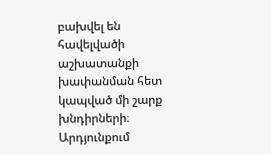բախվել են հավելվածի աշխատանքի խափանման հետ կապված մի շարք խնդիրների։ Արդյունքում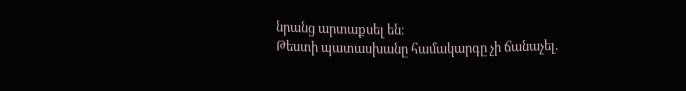նրանց արտաքսել են։
Թեստի պատասխանը համակարգը չի ճանաչել.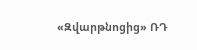«Զվարթնոցից» ՌԴ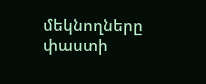մեկնողները փաստի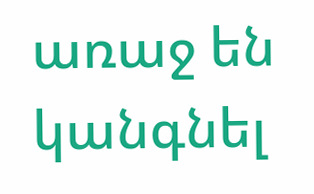առաջ են կանգնել